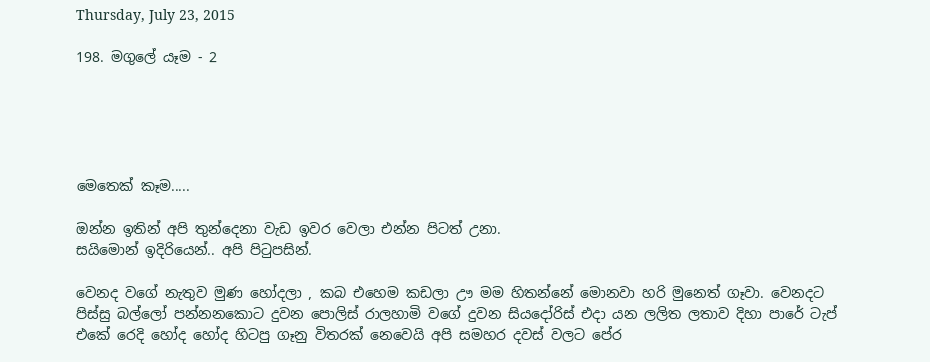Thursday, July 23, 2015

198. මගුලේ යෑම - 2





මෙතෙක් කෑම.....

ඔන්න ඉතින් අපි තුන්දෙනා වැඩ ඉවර වෙලා එන්න පිටත් උනා.
සයිමොන් ඉදිරියෙන්.. අපි පිටුපසින්.

වෙනද වගේ නැතුව මුණ හෝදලා , කබ එහෙම කඩලා ඌ මම හිතන්නේ මොනවා හරි මුනෙත් ගෑවා. වෙනදට පිස්සු බල්ලෝ පන්නනකොට දුවන පොලිස් රාලහාමි වගේ දුවන සියදෝරිස් එදා යන ලලිත ලතාව දිහා පාරේ ටැප් එකේ රෙදි හෝද හෝද හිටපු ගෑනු විතරක් නෙවෙයි අපි සමහර දවස් වලට පේර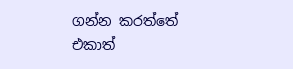ගන්න කරත්තේ එකාත්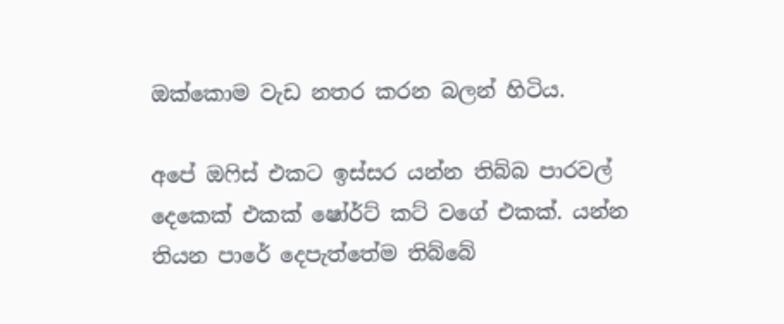ඔක්කොම වැඩ නතර කරන බලන් හිටිය.

අපේ ඔෆිස් එකට ඉස්සර යන්න තිබ්බ පාරවල් දෙකෙක් එකක් ෂෝර්ට් කට් වගේ එකක්. යන්න තියන පාරේ දෙපැත්තේම තිබ්බේ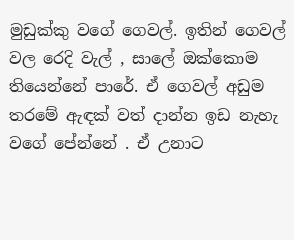මුඩුක්කු වගේ ගෙවල්. ඉතින් ගෙවල් වල රෙදි වැල් , සාලේ ඔක්කොම තියෙන්නේ පාරේ. ඒ ගෙවල් අඩුම තරමේ ඇඳක් වත් දාන්න ඉඩ නැහැ වගේ පේන්නේ . ඒ උනාට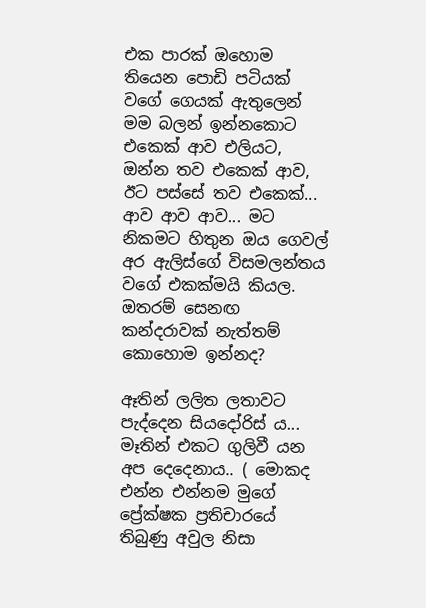එක පාරක් ඔහොම තියෙන පොඩි පටියක් වගේ ගෙයක් ඇතුලෙන් මම බලන් ඉන්නකොට එකෙක් ආව එලියට, ඔන්න තව එකෙක් ආව, ඊට පස්සේ තව එකෙක්... ආව ආව ආව... මට නිකමට හිතුන ඔය ගෙවල් අර ඇලිස්ගේ විසමලන්තය වගේ එකක්මයි කියල. ඔතරම් සෙනඟ කන්දරාවක් නැත්තම් කොහොම ඉන්නද?

ඈතින් ලලිත ලතාවට පැද්දෙන සියදෝරිස් ය...
මෑතින් එකට ගුලිවී යන අප දෙදෙනාය.. ( මොකද එන්න එන්නම මුගේ ප්‍රේක්ෂක ප්‍රතිචාරයේ තිබුණු අවුල නිසා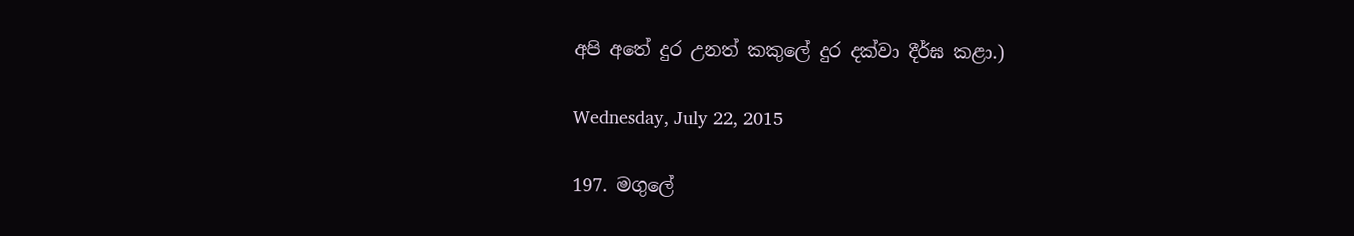අපි අතේ දුර උනත් කකුලේ දුර දක්වා දීර්ඝ කළා.)

Wednesday, July 22, 2015

197. මගුලේ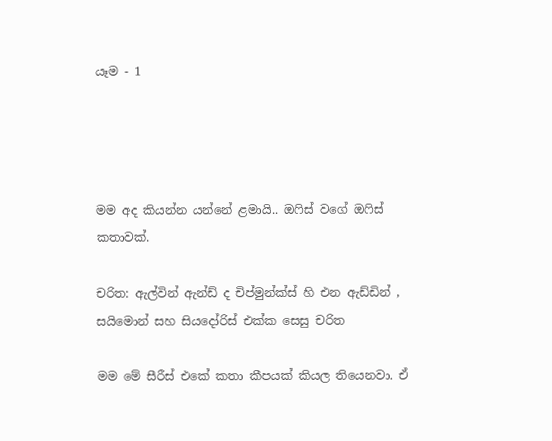යෑම - 1




මම අද කියන්න යන්නේ ළමායි.. ඔෆිස් වගේ ඔෆිස් කතාවක්.

චරිත: ඇල්වින් ඇන්ඩ් ද චිප්මුන්ක්ස් හි එන ඇඩ්ඩින් , සයිමොන් සහ සියදෝරිස් එක්ක සෙසු චරිත

මම මේ සීරීස් එකේ කතා කීපයක් කියල තියෙනවා. ඒ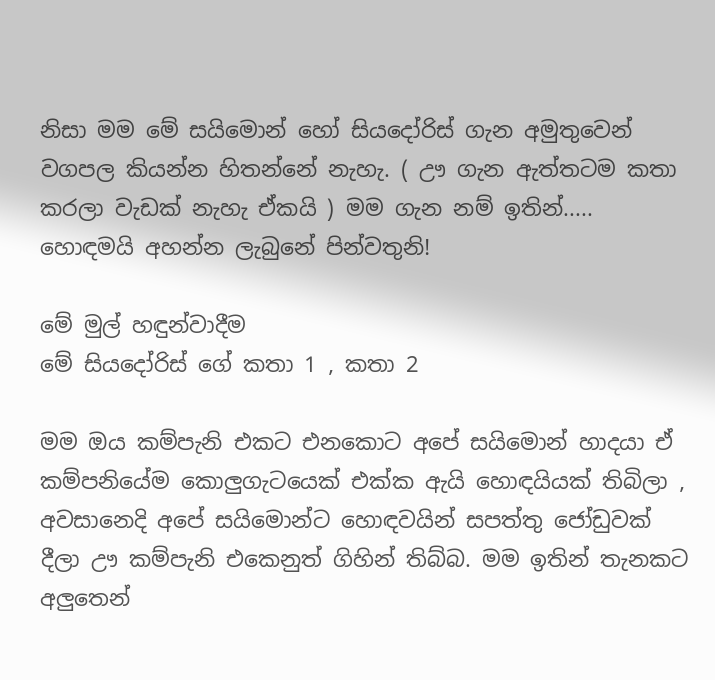නිසා මම මේ සයිමොන් හෝ සියදෝරිස් ගැන අමුතුවෙන් වගපල කියන්න හිතන්නේ නැහැ. ( ඌ ගැන ඇත්තටම කතා කරලා වැඩක් නැහැ ඒකයි ) මම ගැන නම් ඉතින්..... හොඳමයි අහන්න ලැබුනේ පින්වතුනි!

මේ මුල් හඳුන්වාදීම
මේ සියදෝරිස් ගේ කතා 1 , කතා 2

මම ඔය කම්පැනි එකට එනකොට අපේ සයිමොන් හාදයා ඒ කම්පනියේම කොලුගැටයෙක් එක්ක ඇයි හොඳයියක් තිබිලා , අවසානෙදි අපේ සයිමොන්ට හොඳවයින් සපත්තු ජෝඩුවක් දීලා ඌ කම්පැනි එකෙනුත් ගිහින් තිබ්බ. මම ඉතින් තැනකට අලුතෙන්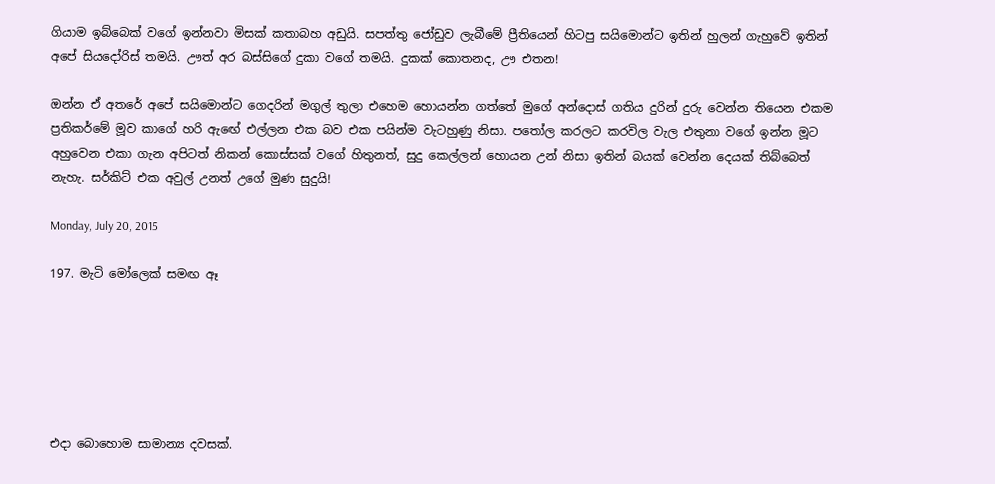ගියාම ඉබ්බෙක් වගේ ඉන්නවා මිසක් කතාබහ අඩුයි. සපත්තු ජෝඩුව ලැබීමේ ප්‍රීතියෙන් හිටපු සයිමොන්ට ඉතින් හුලන් ගැහුවේ ඉතින් අපේ සියදෝරිස් තමයි. ඌත් අර බස්සිගේ දුකා වගේ තමයි. දුකක් කොතනද, ඌ එතන!

ඔන්න ඒ අතරේ අපේ සයිමොන්ට ගෙදරින් මගුල් තුලා එහෙම හොයන්න ගත්තේ මුගේ අන්දොස් ගතිය දුරින් දුරු වෙන්න තියෙන එකම ප්‍රතිකර්මේ මූව කාගේ හරි ඇඟේ එල්ලන එක බව එක පයින්ම වැටහුණු නිසා. පතෝල කරලට කරවිල වැල එතුනා වගේ ඉන්න මූට අහුවෙන එකා ගැන අපිටත් නිකන් කොස්සක් වගේ හිතුනත්, සුදු කෙල්ලන් හොයන උන් නිසා ඉතින් බයක් වෙන්න දෙයක් තිබ්බෙත් නැහැ. සර්කිට් එක අවුල් උනත් උගේ මුණ සුදුයි!

Monday, July 20, 2015

197. මැටි මෝලෙක් සමඟ ඈ






එදා බොහොම සාමාන්‍ය දවසක්.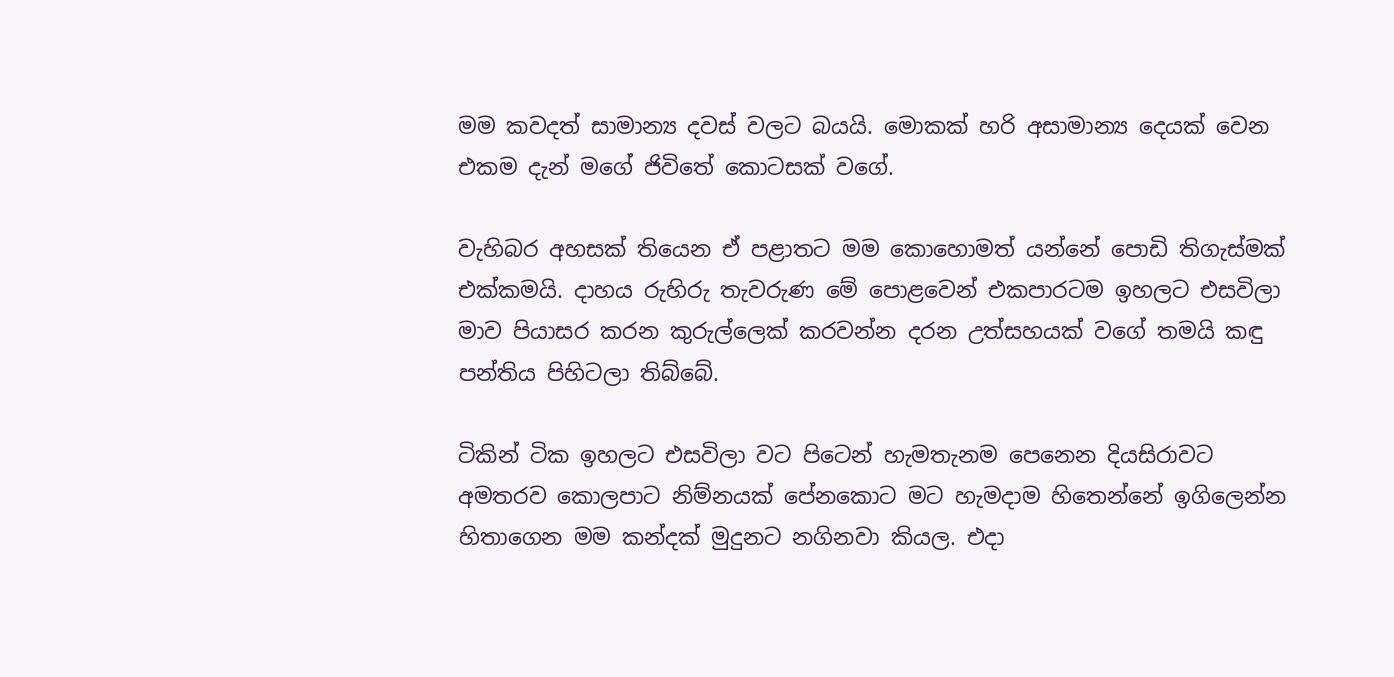මම කවදත් සාමාන්‍ය දවස් වලට බයයි. මොකක් හරි අසාමාන්‍ය දෙයක් වෙන එකම දැන් මගේ ජිවිතේ කොටසක් වගේ.

වැහිබර අහසක් තියෙන ඒ පළාතට මම කොහොමත් යන්නේ පොඩි තිගැස්මක් එක්කමයි. දාහය රුහිරු තැවරුණ මේ පොළවෙන් එකපාරටම ඉහලට එසවිලා මාව පියාසර කරන කුරුල්ලෙක් කරවන්න දරන උත්සහයක් වගේ තමයි කඳු පන්තිය පිහිටලා තිබ්බේ.

ටිකින් ටික ඉහලට එසවිලා වට පිටෙන් හැමතැනම පෙනෙන දියසිරාවට අමතරව කොලපාට නිම්නයක් පේනකොට මට හැමදාම හිතෙන්නේ ඉගිලෙන්න හිතාගෙන මම කන්දක් මුදුනට නගිනවා කියල. එදා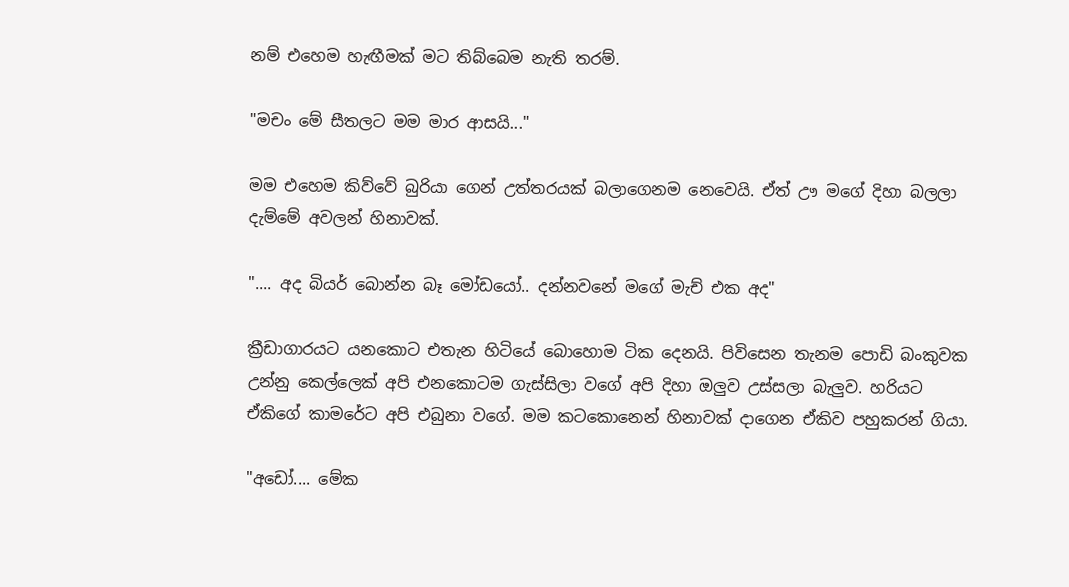නම් එහෙම හැඟීමක් මට තිබ්බෙම නැති තරම්.

"මචං මේ සීතලට මම මාර ආසයි..."

මම එහෙම කිව්වේ බුරියා ගෙන් උත්තරයක් බලාගෙනම නෙවෙයි. ඒත් ඌ මගේ දිහා බලලා දැම්මේ අවලන් හිනාවක්.

".... අද බියර් බොන්න බෑ මෝඩයෝ.. දන්නවනේ මගේ මැච් එක අද"

ක්‍රීඩාගාරයට යනකොට එතැන හිටියේ බොහොම ටික දෙනයි. පිවිසෙන තැනම පොඩි බංකුවක උන්නු කෙල්ලෙක් අපි එනකොටම ගැස්සිලා වගේ අපි දිහා ඔලුව උස්සලා බැලුව. හරියට ඒකිගේ කාමරේට අපි එබුනා වගේ. මම කටකොනෙන් හිනාවක් දාගෙන ඒකිව පහුකරන් ගියා.

"අඩෝ.... මේක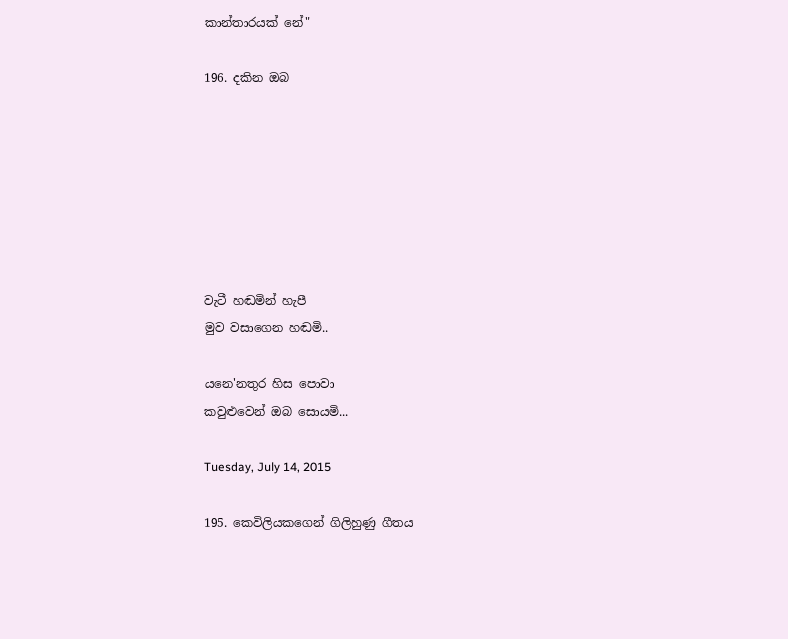කාන්තාරයක් නේ"

196. දකින ඔබ







වැටී හඬමින් හැපී
මුව වසාගෙන හඬමි..

යනෙ'නතුර හිස පොවා
කවුළුවෙන් ඔබ සොයමි...

Tuesday, July 14, 2015

195. කෙවිලියකගෙන් ගිලිහුණු ගීතය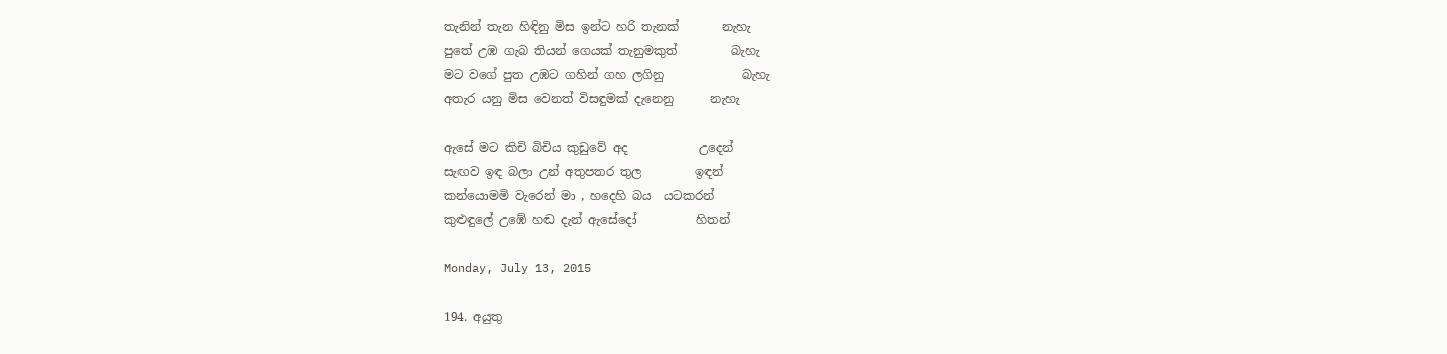තැනින් තැන හිඳිනු මිස ඉන්ට හරි තැනක්       නැහැ
පුතේ උඹ ගැබ තියන් ගෙයක් තැනුමකුත්         බැහැ
මට වගේ පුත උඹට ගහින් ගහ ලගිනු             බැහැ
අතැර යනු මිස වෙනත් විසඳුමක් දැනෙනු      නැහැ

ඇසේ මට කිචි බිචිය කුඩුවේ අද            උදෙන්
සැඟව ඉඳ බලා උන් අතුපතර තුල         ඉඳන්
කන්යොමමි වැරෙන් මා , හදෙහි බය  යටකරන්
කුළුඳුලේ උඹේ හඬ දැන් ඇසේදෝ          හිතන්

Monday, July 13, 2015

194. අයුතු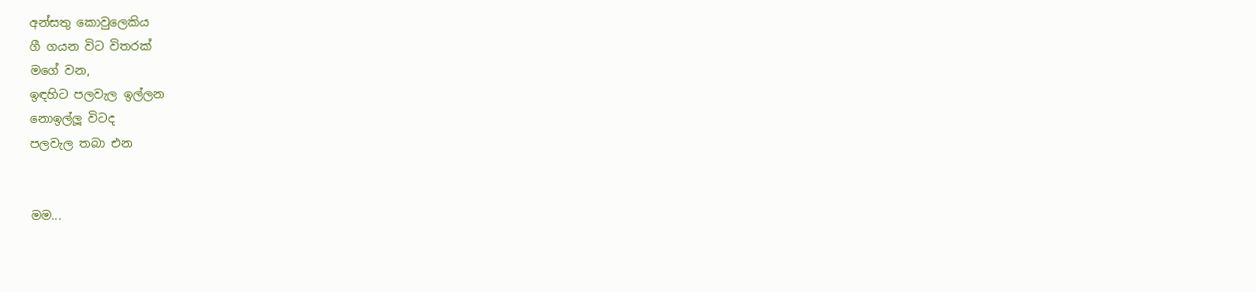අන්සතු කොවුලෙකිය
ගී ගයන විට විතරක්
මගේ වන,
ඉඳහිට පලවැල ඉල්ලන
නොඉල්ලූ විටද
පලවැල තබා එන


මම...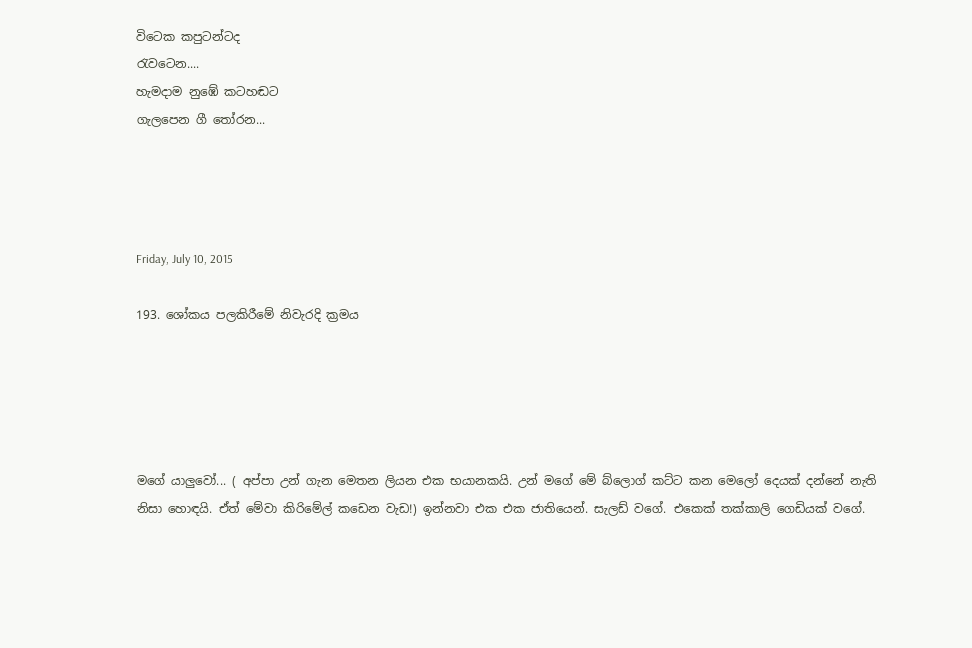විටෙක කපුටන්ටද
රැවටෙන....
හැමදාම නුඹේ කටහඬට
ගැලපෙන ගී තෝරන...




Friday, July 10, 2015

193. ශෝකය පලකිරීමේ නිවැරදි ක්‍රමය





මගේ යාලුවෝ... ( අප්පා උන් ගැන මෙතන ලියන එක භයානකයි. උන් මගේ මේ බ්ලොග් කට්ට කන මෙලෝ දෙයක් දන්නේ නැති නිසා හොඳයි. ඒත් මේවා කිරිමේල් කඩෙන වැඩ!) ඉන්නවා එක එක ජාතියෙන්. සැලඩ් වගේ. එකෙක් තක්කාලි ගෙඩියක් වගේ.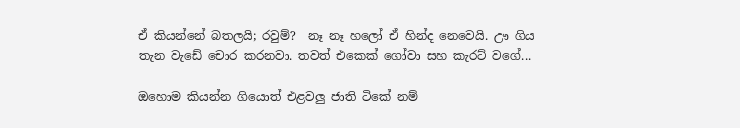ඒ කියන්නේ බතලයි; රවුම්?  නෑ නෑ හලෝ ඒ හින්ද නෙවෙයි. ඌ ගිය තැන වැඩේ චොර කරනවා. තවත් එකෙක් ගෝවා සහ කැරට් වගේ...

ඔහොම කියන්න ගියොත් එළවලු ජාති ටිකේ නම්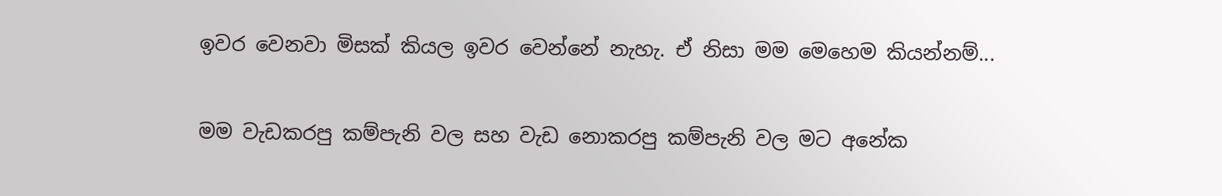ඉවර වෙනවා මිසක් කියල ඉවර වෙන්නේ නැහැ. ඒ නිසා මම මෙහෙම කියන්නම්...

මම වැඩකරපු කම්පැනි වල සහ වැඩ නොකරපු කම්පැනි වල මට අනේක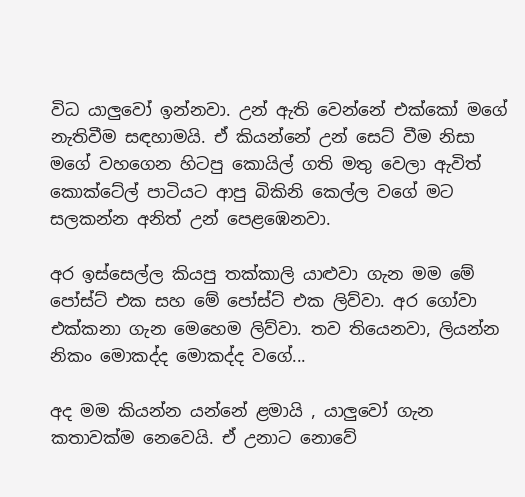විධ යාලුවෝ ඉන්නවා. උන් ඇති වෙන්නේ එක්කෝ මගේ නැතිවීම සඳහාමයි. ඒ කියන්නේ උන් සෙට් වීම නිසා මගේ වහගෙන හිටපු කොයිල් ගති මතු වෙලා ඇවිත් කොක්ටේල් පාටියට ආපු බිකිනි කෙල්ල වගේ මට සලකන්න අනිත් උන් පෙළඹෙනවා.

අර ඉස්සෙල්ල කියපු තක්කාලි යාළුවා ගැන මම මේ පෝස්ට් එක සහ මේ පෝස්ට් එක ලිව්වා. අර ගෝවා එක්කනා ගැන මෙහෙම ලිව්වා. තව තියෙනවා, ලියන්න නිකං මොකද්ද මොකද්ද වගේ...

අද මම කියන්න යන්නේ ළමායි , යාලුවෝ ගැන කතාවක්ම නෙවෙයි. ඒ උනාට නොවේ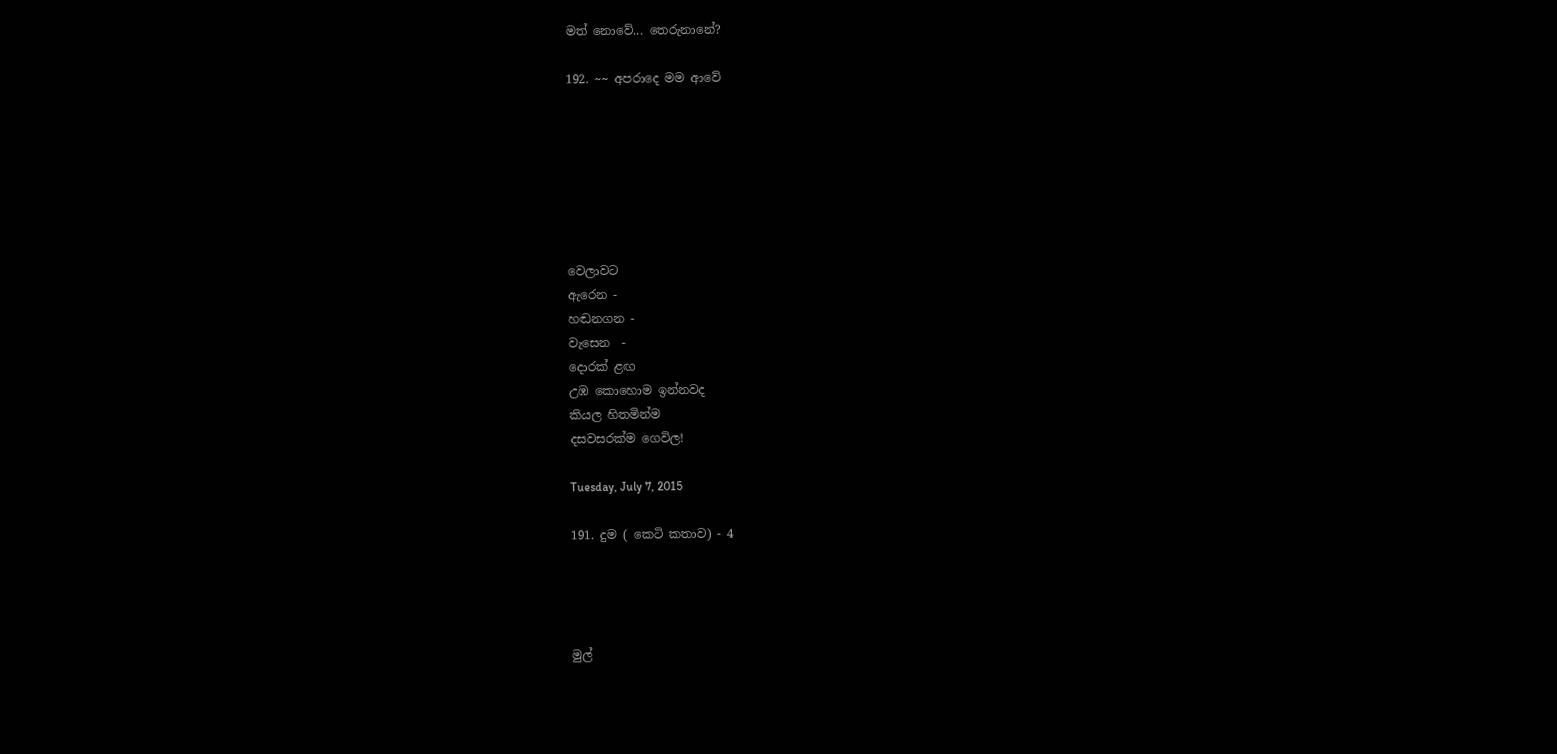මත් නොවේ... තෙරුනානේ?

192. ~~ අපරාදෙ මම ආවේ







වෙලාවට
ඇරෙන -
හඬනගන -
වැසෙන  -
දොරක් ළඟ
උඹ කොහොම ඉන්නවද
කියල හිතමින්ම
දසවසරක්ම ගෙවිල!

Tuesday, July 7, 2015

191. දුම ( කෙටි කතාව) - 4




මුල්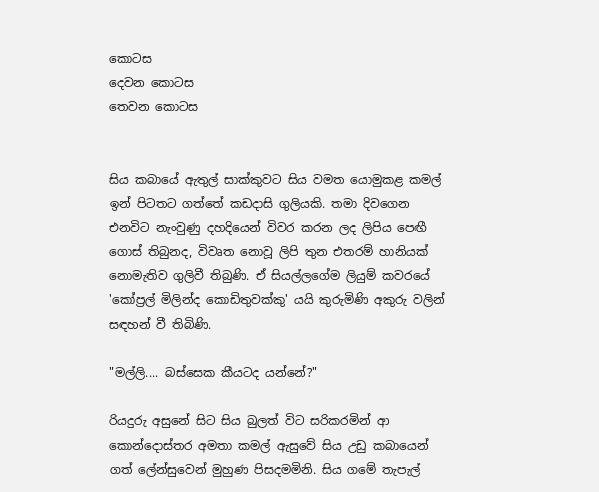කොටස
දෙවන කොටස
තෙවන කොටස


සිය කබායේ ඇතුල් සාක්කුවට සිය වමත යොමුකළ කමල් ඉන් පිටතට ගත්තේ කඩදාසි ගුලියකි. තමා දිවගෙන එනවිට නැංවුණු දහදියෙන් විවර කරන ලද ලිපිය පෙඟී ගොස් තිබුනද, විවෘත නොවූ ලිපි තුන එතරම් හානියක් නොමැතිව ගුලිවී තිබුණි. ඒ සියල්ලගේම ලියුම් කවරයේ 'කෝප්‍රල් මිලින්ද කොඩිතුවක්කු' යයි කුරුමිණි අකුරු වලින් සඳහන් වී තිබිණි.

"මල්ලි.... බස්සෙක කීයටද යන්නේ?"

රියදුරු අසුනේ සිට සිය බුලත් විට සරිකරමින් ආ කොන්දොස්තර අමතා කමල් ඇසුවේ සිය උඩු කබායෙන් ගත් ලේන්සුවෙන් මුහුණ පිසදමමිනි. සිය ගමේ තැපැල්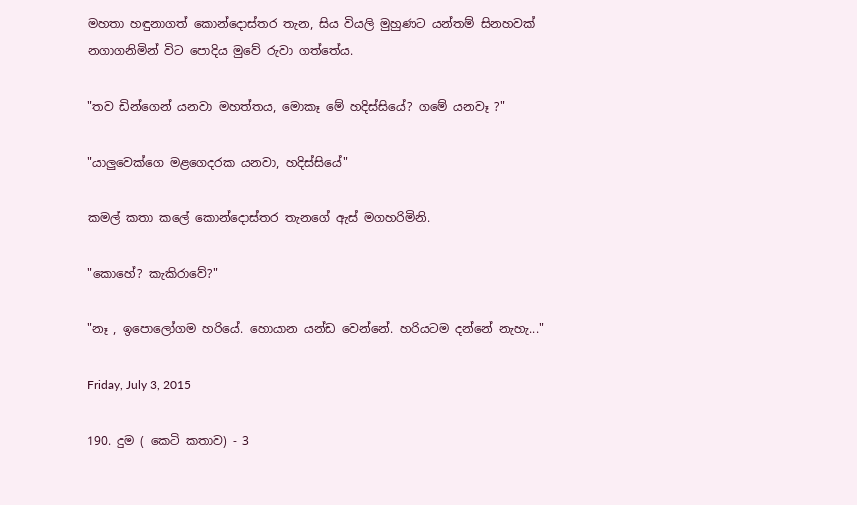මහතා හඳුනාගත් කොන්දොස්තර තැන, සිය වියලි මුහුණට යන්තම් සිනහවක් නගාගනිමින් විට පොදිය මුවේ රුවා ගත්තේය.

"තව ඩින්ගෙන් යනවා මහත්තය, මොකෑ මේ හදිස්සියේ? ගමේ යනවෑ ?"

"යාලුවෙක්ගෙ මළගෙදරක යනවා, හදිස්සියේ"

කමල් කතා කලේ කොන්දොස්තර තැනගේ ඇස් මගහරිමිනි.

"කොහේ? කැකිරාවේ?"

"නෑ , ඉපොලෝගම හරියේ. හොයාන යන්ඩ වෙන්නේ. හරියටම දන්නේ නැහැ..."

Friday, July 3, 2015

190. දුම ( කෙටි කතාව) - 3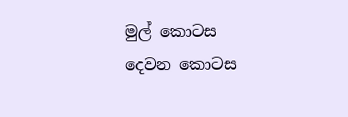මුල් කොටස
දෙවන කොටස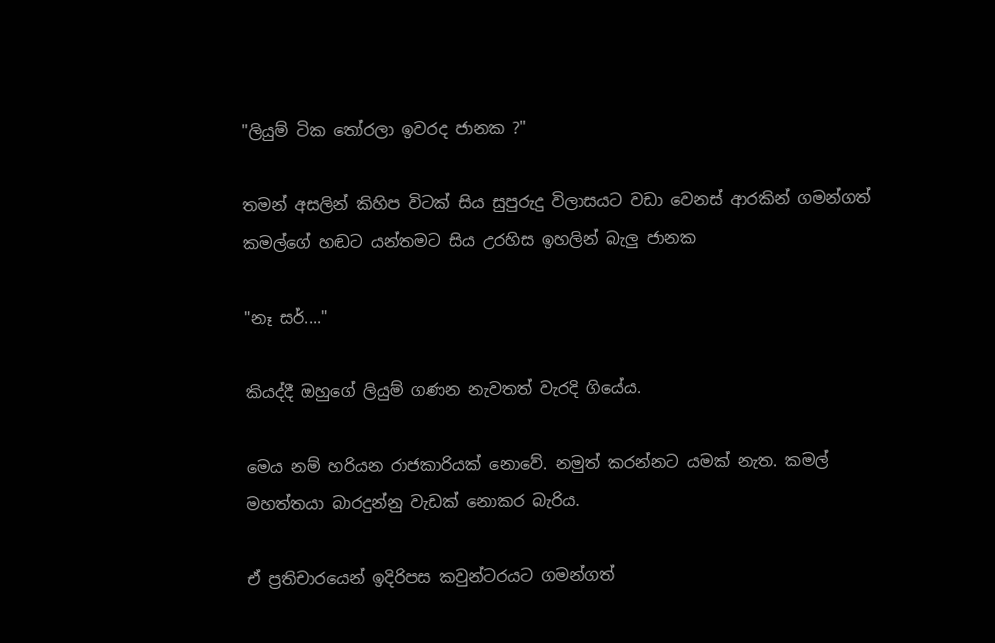"ලියුම් ටික තෝරලා ඉවරද ජානක ?"

තමන් අසලින් කිහිප විටක් සිය සුපුරුදු විලාසයට වඩා වෙනස් ආරකින් ගමන්ගත් කමල්ගේ හඬට යන්තමට සිය උරහිස ඉහලින් බැලු ජානක

"නෑ සර්...."

කියද්දී ඔහුගේ ලියුම් ගණන නැවතත් වැරදි ගියේය.

මෙය නම් හරියන රාජකාරියක් නොවේ. නමුත් කරන්නට යමක් නැත. කමල් මහත්තයා බාරදුන්නු වැඩක් නොකර බැරිය.

ඒ ප්‍රතිචාරයෙන් ඉදිරිපස කවුන්ටරයට ගමන්ගත්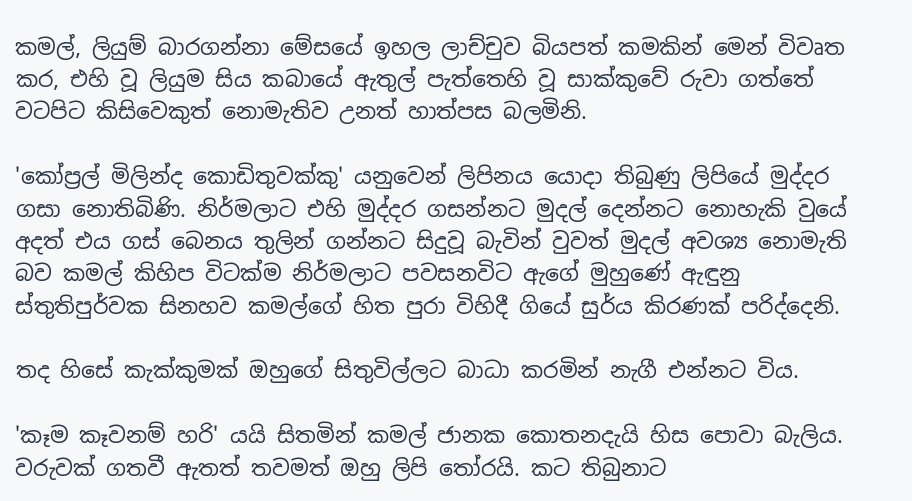කමල්, ලියුම් බාරගන්නා මේසයේ ඉහල ලාච්චුව බියපත් කමකින් මෙන් විවෘත කර, එහි වූ ලියුම සිය කබායේ ඇතුල් පැත්තෙහි වූ සාක්කුවේ රුවා ගත්තේ වටපිට කිසිවෙකුත් නොමැතිව උනත් හාත්පස බලමිනි.

'කෝප්‍රල් මිලින්ද කොඩිතුවක්කු' යනුවෙන් ලිපිනය යොදා තිබුණු ලිපියේ මුද්දර ගසා නොතිබිණි. නිර්මලාට එහි මුද්දර ගසන්නට මුදල් දෙන්නට නොහැකි වුයේ අදත් එය ගස් බෙනය තුලින් ගන්නට සිදුවූ බැවින් වුවත් මුදල් අවශ්‍ය නොමැති බව කමල් කිහිප විටක්ම නිර්මලාට පවසනවිට ඇගේ මුහුණේ ඇඳුනු ස්තුතිපුර්වක සිනහව කමල්ගේ හිත පුරා විහිදී ගියේ සුර්ය කිරණක් පරිද්දෙනි.

තද හිසේ කැක්කුමක් ඔහුගේ සිතුවිල්ලට බාධා කරමින් නැගී එන්නට විය.

'කෑම කෑවනම් හරි' යයි සිතමින් කමල් ජානක කොතනදැයි හිස පොවා බැලිය. වරුවක් ගතවී ඇතත් තවමත් ඔහු ලිපි තෝරයි. කට තිබුනාට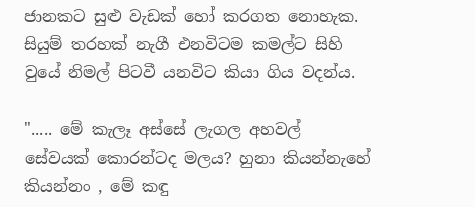ජානකට සුළු වැඩක් හෝ කරගත නොහැක. සියුම් තරහක් නැගී එනවිටම කමල්ට සිහි වුයේ නිමල් පිටවී යනවිට කියා ගිය වදන්ය.

"..... මේ කැලෑ අස්සේ ලැගල අහවල් සේවයක් කොරන්ටද මලය? හුනා කියන්නැහේ කියන්නං , මේ කඳු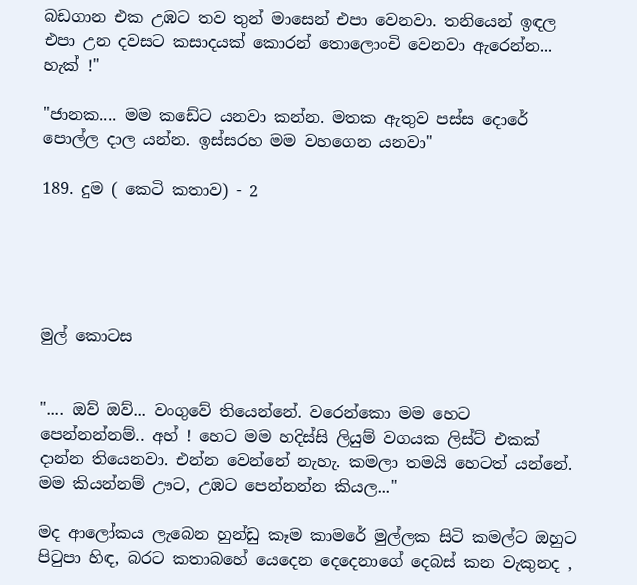බඩගාන එක උඹට තව තුන් මාසෙන් එපා වෙනවා. තනියෙන් ඉඳල එපා උන දවසට කසාදයක් කොරන් තොලොංචි වෙනවා ඇරෙන්න... හැක් !"

"ජානක.... මම කඩේට යනවා කන්න. මතක ඇතුව පස්ස දොරේ පොල්ල දාල යන්න. ඉස්සරහ මම වහගෙන යනවා"

189. දුම ( කෙටි කතාව) - 2





මුල් කොටස


".... ඔව් ඔව්... වංගුවේ තියෙන්නේ. වරෙන්කො මම හෙට පෙන්නන්නම්.. අහ් ! හෙට මම හදිස්සි ලියුම් වගයක ලිස්ට් එකක් දාන්න තියෙනවා. එන්න වෙන්නේ නැහැ. කමලා තමයි හෙටත් යන්නේ. මම කියන්නම් ඌට, උඹට පෙන්නන්න කියල..."

මද ආලෝකය ලැබෙන හුන්ඩු කෑම කාමරේ මුල්ලක සිටි කමල්ට ඔහුට පිටුපා හිඳ, බරට කතාබහේ යෙදෙන දෙදෙනාගේ දෙබස් කන වැකුනද ,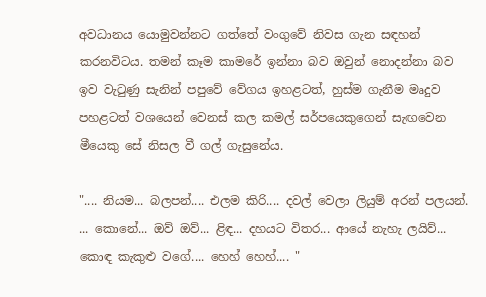අවධානය යොමුවන්නට ගත්තේ වංගුවේ නිවස ගැන සඳහන් කරනවිටය. තමන් කෑම කාමරේ ඉන්නා බව ඔවුන් නොදන්නා බව ඉව වැටුණු සැනින් පපුවේ වේගය ඉහළටත්, හුස්ම ගැනීම මෘදුව පහළටත් වශයෙන් වෙනස් කල කමල් සර්පයෙකුගෙන් සැඟවෙන මීයෙකු සේ නිසල වී ගල් ගැසුනේය.

".... නියම... බලපන්.... එලම කිරි.... දවල් වෙලා ලියුම් අරන් පලයන්. ... කොනේ... ඔව් ඔව්... ළිඳ... දහයට විතර... ආයේ නැහැ ලයිව්... කොඳ කැකුළු වගේ.... හෙහ් හෙහ්.... "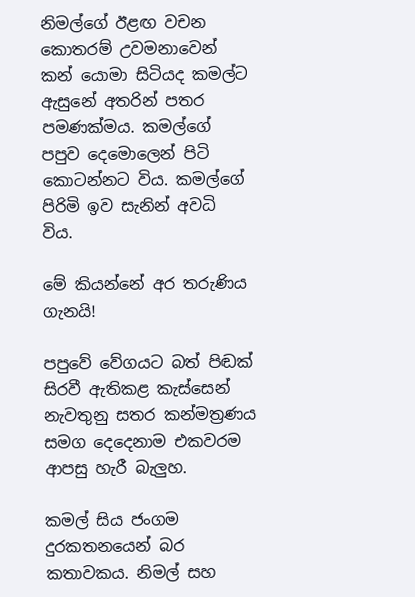නිමල්ගේ ඊළඟ වචන කොතරම් උවමනාවෙන් කන් යොමා සිටියද කමල්ට ඇසුනේ අතරින් පතර පමණක්මය. කමල්ගේ පපුව දෙමොලෙන් පිටි කොටන්නට විය. කමල්ගේ පිරිමි ඉව සැනින් අවධි විය.

මේ කියන්නේ අර තරුණිය ගැනයි!

පපුවේ වේගයට බත් පිඬක් සිරවී ඇතිකළ කැස්සෙන් නැවතුනු සතර කන්මත්‍රණය සමග දෙදෙනාම එකවරම ආපසු හැරී බැලුහ.

කමල් සිය ජංගම දුරකතනයෙන් බර කතාවකය. නිමල් සහ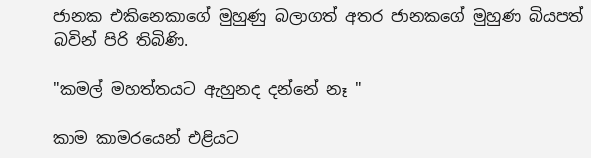ජානක එකිනෙකාගේ මුහුණු බලාගත් අතර ජානකගේ මුහුණ බියපත් බවින් පිරි තිබිණි.

"කමල් මහත්තයට ඇහුනද දන්නේ නෑ "

කාම කාමරයෙන් එළියට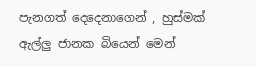පැනගත් දෙදෙනාගෙන් , හුස්මක් ඇල්ලු ජානක බියෙන් මෙන්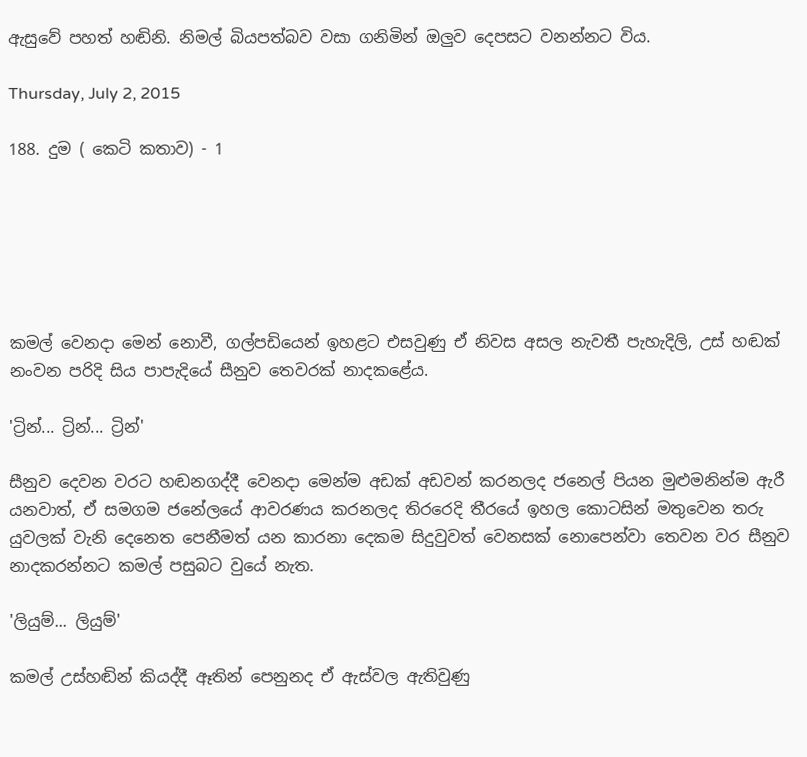ඇසුවේ පහත් හඬිනි. නිමල් බියපත්බව වසා ගනිමින් ඔලුව දෙපසට වනන්නට විය.

Thursday, July 2, 2015

188. දුම ( කෙටි කතාව) - 1






කමල් වෙනදා මෙන් නොවී, ගල්පඩියෙන් ඉහළට එසවුණු ඒ නිවස අසල නැවතී පැහැදිලි, උස් හඬක් නංවන පරිදි සිය පාපැදියේ සීනුව තෙවරක් නාදකළේය.

'ට්‍රින්... ට්‍රින්... ට්‍රින්'

සීනුව දෙවන වරට හඬනගද්දී වෙනදා මෙන්ම අඩක් අඩවන් කරනලද ජනෙල් පියන මුළුමනින්ම ඇරී යනවාත්, ඒ සමගම ජනේලයේ ආවරණය කරනලද තිරරෙදි තීරයේ ඉහල කොටසින් මතුවෙන තරු යුවලක් වැනි දෙනෙත පෙනීමත් යන කාරනා දෙකම සිදුවුවත් වෙනසක් නොපෙන්වා තෙවන වර සීනුව නාදකරන්නට කමල් පසුබට වුයේ නැත.

'ලියුම්... ලියුම්'

කමල් උස්හඬින් කියද්දී ඈතින් පෙනුනද ඒ ඇස්වල ඇතිවුණු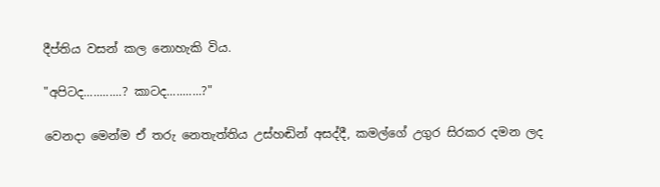දීප්තිය වසන් කල නොහැකි විය.

"අපිටද............? කාටද...........?"

වෙනදා මෙන්ම ඒ තරු නෙතැත්තිය උස්හඬින් අසද්දී, කමල්ගේ උගුර සිරකර දමන ලද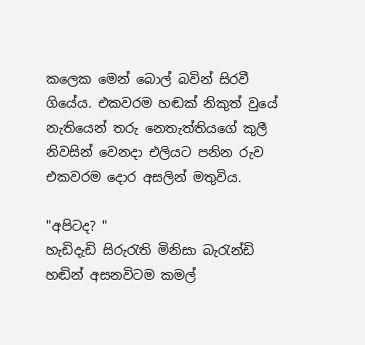කලෙක මෙන් බොල් බවින් සිරවී ගියේය. එකවරම හඬක් නිකුත් වුයේ නැතියෙන් තරු නෙතැත්තියගේ කුලී නිවසින් වෙනදා එලියට පනින රුව එකවරම දොර අසලින් මතුවිය.

"අපිටද? "
හැඩිදැඩි සිරුරැති මිනිසා බැරැන්ඩි හඬින් අසනවිටම කමල්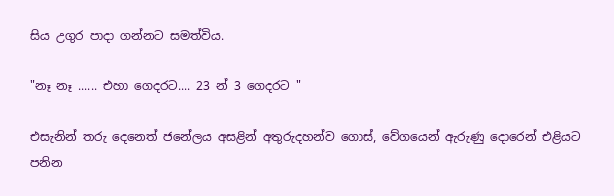සිය උගුර පාදා ගන්නට සමත්විය.

"නෑ නෑ ...... එහා ගෙදරට.... 23 න් 3 ගෙදරට "

එසැනින් තරු දෙනෙත් ජනේලය අසළින් අතුරුදහන්ව ගොස්, වේගයෙන් ඇරුණු දොරෙන් එළියට පනින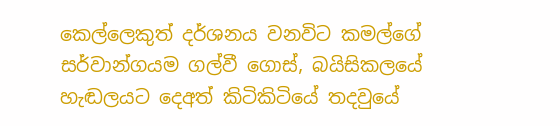කෙල්ලෙකුත් දර්ශනය වනවිට කමල්ගේ සර්වාන්ගයම ගල්වී ගොස්, බයිසිකලයේ හැඬලයට දෙඅත් කිටිකිටියේ තදවුයේ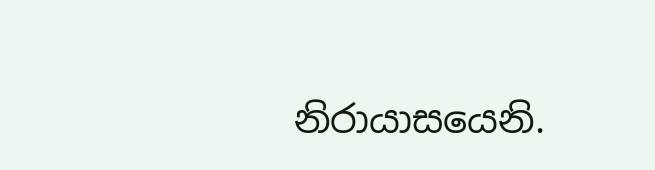නිරායාසයෙනි.